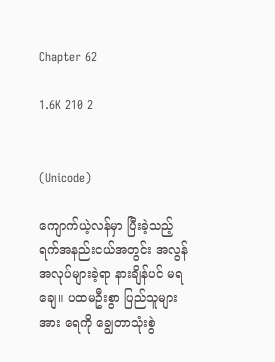Chapter 62

1.6K 210 2


(Unicode)

ကျောက်ယဲ့လန်မှာ ပြီးခဲ့သည့် ရက်အနည်းငယ်အတွင်း အလွန်အလုပ်များခဲ့ရာ နားချိန်ပင် မရချေ။ ပထမဦးစွာ ပြည်သူများအား ရေကို ချွေတာသုံးစွဲ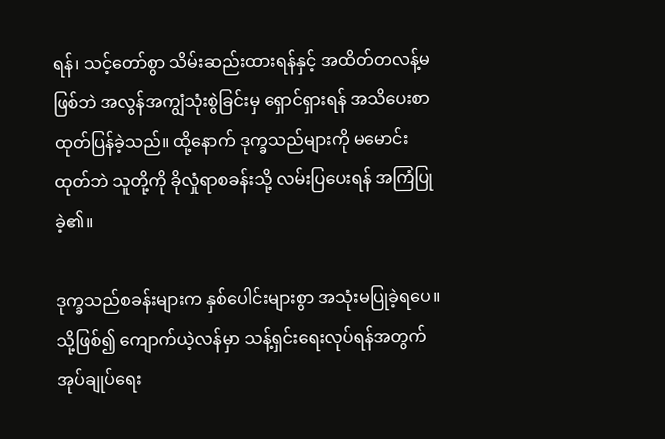ရန်၊ သင့်တော်စွာ သိမ်းဆည်းထားရန်နှင့် အထိတ်တလန့်မဖြစ်ဘဲ အလွန်အကျွံသုံးစွဲခြင်းမှ ရှောင်ရှားရန် အသိပေးစာ ထုတ်ပြန်ခဲ့သည်။ ထို့နောက် ဒုက္ခသည်များကို မမောင်းထုတ်ဘဲ သူတို့ကို ခိုလှုံရာစခန်းသို့ လမ်းပြပေးရန် အကြံပြုခဲ့၏။

ဒုက္ခသည်စခန်းများက နှစ်ပေါင်းများစွာ အသုံးမပြုခဲ့ရပေ။ သို့ဖြစ်၍ ကျောက်ယဲ့လန်မှာ သန့်ရှင်းရေးလုပ်ရန်အတွက် အုပ်ချုပ်ရေး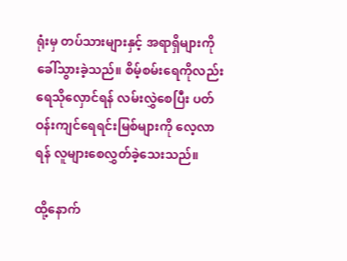ရုံးမှ တပ်သားများနှင့် အရာရှိများကို ခေါ်သွားခဲ့သည်။ စိမ့်စမ်းရေကိုလည်း ရေသိုလှောင်ရန် လမ်းလွှဲစေပြီး ပတ်ဝန်းကျင်ရေရင်းမြစ်များကို လေ့လာရန် လူများစေလွှတ်ခဲ့သေးသည်။

ထို့နောက်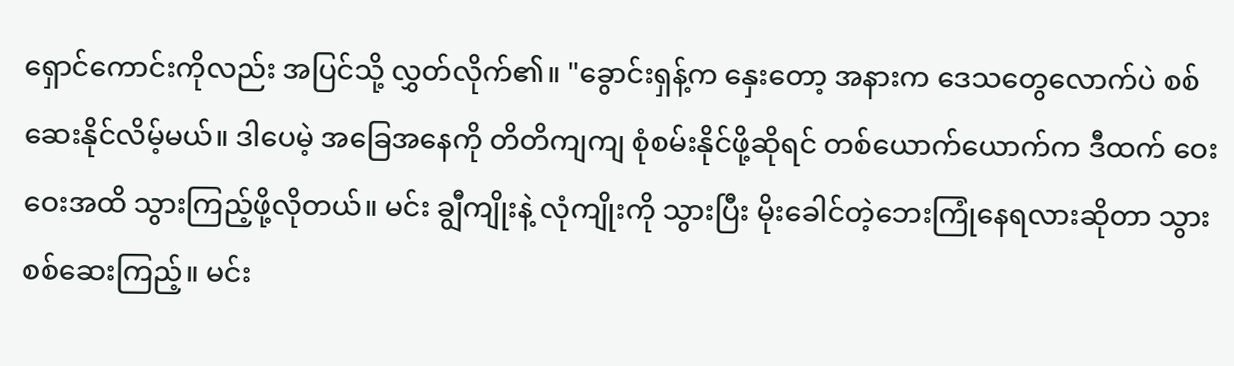ရှောင်ကောင်းကိုလည်း အပြင်သို့ လွှတ်လိုက်၏။ "ခွောင်းရှန့်က နှေးတော့ အနားက ဒေသတွေလောက်ပဲ စစ်ဆေးနိုင်လိမ့်မယ်။ ဒါပေမဲ့ အခြေအနေကို တိတိကျကျ စုံစမ်းနိုင်ဖို့ဆိုရင် တစ်ယောက်ယောက်က ဒီထက် ဝေးဝေးအထိ သွားကြည့်ဖို့လိုတယ်။ မင်း ချွီကျိုးနဲ့ လုံကျိုးကို သွားပြီး မိုးခေါင်တဲ့ဘေးကြုံနေရလားဆိုတာ သွားစစ်ဆေးကြည့်။ မင်း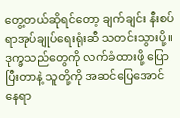တွေ့တယ်ဆိုရင်တော့ ချက်ချင်း နီးစပ်ရာအုပ်ချုပ်ရေးရုံးဆီ သတင်းသွားပို့။ ဒုက္ခသည်တွေကို လက်ခံထားဖို့ ပြောပြီးတာနဲ့ သူတို့ကို အဆင်ပြေအောင် နေရာ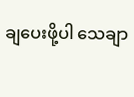ချပေးဖို့ပါ သေချာ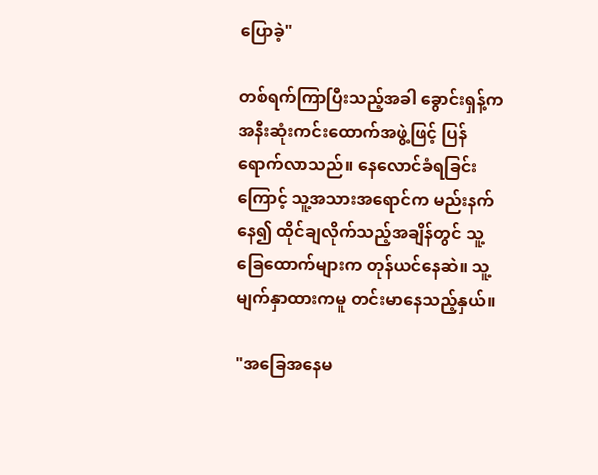ပြောခဲ့"

တစ်ရက်ကြာပြီးသည့်အခါ ခွောင်းရှန့်က အနီးဆုံးကင်းထောက်အဖွဲ့ဖြင့် ပြန်ရောက်လာသည်။ နေလောင်ခံရခြင်းကြောင့် သူ့အသားအရောင်က မည်းနက်နေ၍ ထိုင်ချလိုက်သည့်အချိန်တွင် သူ့ခြေထောက်များက တုန်ယင်နေဆဲ။ သူ့မျက်နှာထားကမူ တင်းမာနေသည့်နှယ်။

"အခြေအနေမ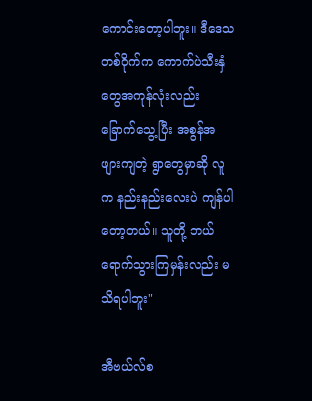ကောင်းတော့ပါဘူး။ ဒီဒေသတစ်ဝိုက်က ကောက်ပဲသီးနှံတွေအကုန်လုံးလည်း ခြောက်သွေ့ပြီး အစွန်အဖျားကျတဲ့ ရွာတွေမှာဆို လူက နည်းနည်းလေးပဲ ကျန်ပါတော့တယ်။ သူတို့ ဘယ်ရောက်သွားကြမှန်းလည်း မသိရပါဘူး"

အီဗယ်လ်စ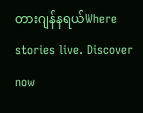တားဂျန်နရယ်Where stories live. Discover now